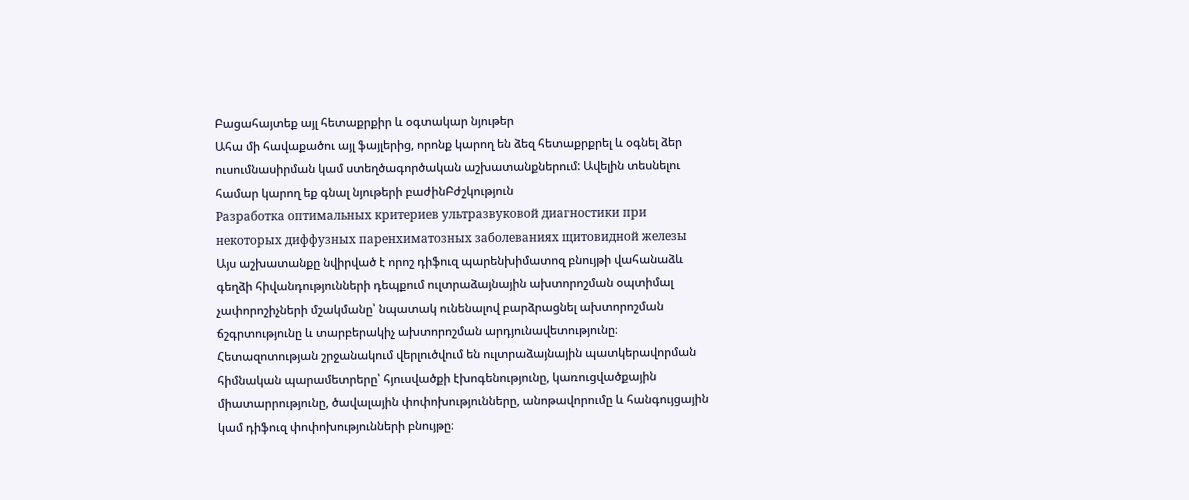Բացահայտեք այլ հետաքրքիր և օգտակար նյութեր
Ահա մի հավաքածու այլ ֆայլերից, որոնք կարող են ձեզ հետաքրքրել և օգնել ձեր ուսումնասիրման կամ ստեղծագործական աշխատանքներում: Ավելին տեսնելու համար կարող եք գնալ նյութերի բաժինԲժշկություն
Разработка оптимальных критериев ультразвуковой диагностики при некоторых диффузных паренхиматозных заболеваниях щитовидной железы
Այս աշխատանքը նվիրված է որոշ դիֆուզ պարենխիմատոզ բնույթի վահանաձև գեղձի հիվանդությունների դեպքում ուլտրաձայնային ախտորոշման օպտիմալ չափորոշիչների մշակմանը՝ նպատակ ունենալով բարձրացնել ախտորոշման ճշգրտությունը և տարբերակիչ ախտորոշման արդյունավետությունը։ Հետազոտության շրջանակում վերլուծվում են ուլտրաձայնային պատկերավորման հիմնական պարամետրերը՝ հյուսվածքի էխոգենությունը, կառուցվածքային միատարրությունը, ծավալային փոփոխությունները, անոթավորումը և հանգույցային կամ դիֆուզ փոփոխությունների բնույթը։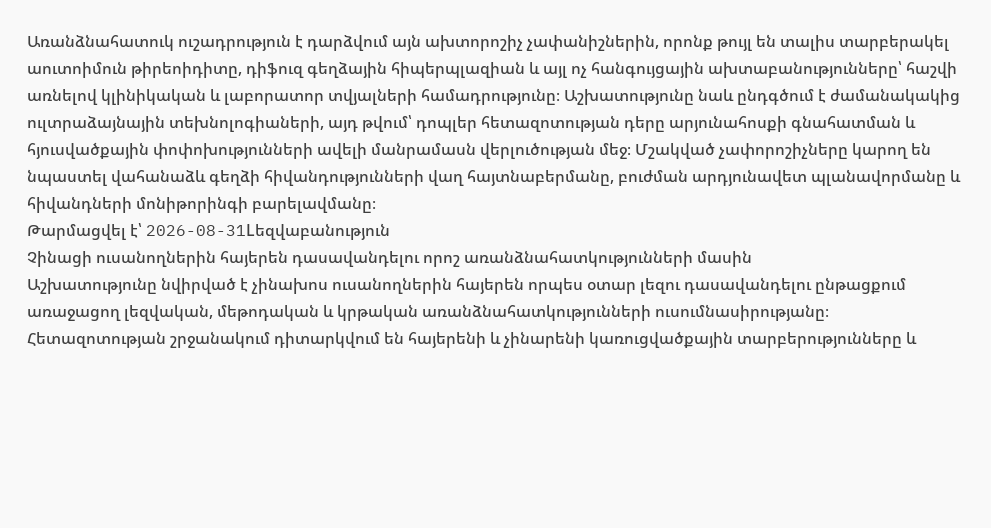Առանձնահատուկ ուշադրություն է դարձվում այն ախտորոշիչ չափանիշներին, որոնք թույլ են տալիս տարբերակել աուտոիմուն թիրեոիդիտը, դիֆուզ գեղձային հիպերպլազիան և այլ ոչ հանգույցային ախտաբանությունները՝ հաշվի առնելով կլինիկական և լաբորատոր տվյալների համադրությունը։ Աշխատությունը նաև ընդգծում է ժամանակակից ուլտրաձայնային տեխնոլոգիաների, այդ թվում՝ դոպլեր հետազոտության դերը արյունահոսքի գնահատման և հյուսվածքային փոփոխությունների ավելի մանրամասն վերլուծության մեջ։ Մշակված չափորոշիչները կարող են նպաստել վահանաձև գեղձի հիվանդությունների վաղ հայտնաբերմանը, բուժման արդյունավետ պլանավորմանը և հիվանդների մոնիթորինգի բարելավմանը։
Թարմացվել է՝ 2026-08-31Lեզվաբանություն
Չինացի ուսանողներին հայերեն դասավանդելու որոշ առանձնահատկությունների մասին
Աշխատությունը նվիրված է չինախոս ուսանողներին հայերեն որպես օտար լեզու դասավանդելու ընթացքում առաջացող լեզվական, մեթոդական և կրթական առանձնահատկությունների ուսումնասիրությանը։ Հետազոտության շրջանակում դիտարկվում են հայերենի և չինարենի կառուցվածքային տարբերությունները և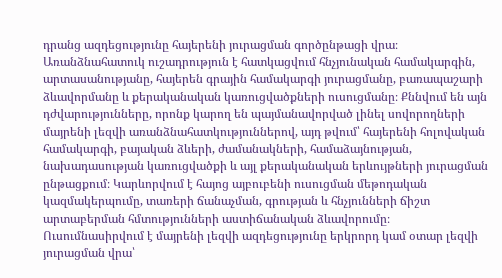դրանց ազդեցությունը հայերենի յուրացման գործընթացի վրա։ Առանձնահատուկ ուշադրություն է հատկացվում հնչյունական համակարգին, արտասանությանը, հայերեն գրային համակարգի յուրացմանը, բառապաշարի ձևավորմանը և քերականական կառուցվածքների ուսուցմանը։ Քննվում են այն դժվարությունները, որոնք կարող են պայմանավորված լինել սովորողների մայրենի լեզվի առանձնահատկություններով, այդ թվում՝ հայերենի հոլովական համակարգի, բայական ձևերի, ժամանակների, համաձայնության, նախադասության կառուցվածքի և այլ քերականական երևույթների յուրացման ընթացքում։ Կարևորվում է հայոց այբուբենի ուսուցման մեթոդական կազմակերպումը, տառերի ճանաչման, գրության և հնչյունների ճիշտ արտաբերման հմտությունների աստիճանական ձևավորումը։ Ուսումնասիրվում է մայրենի լեզվի ազդեցությունը երկրորդ կամ օտար լեզվի յուրացման վրա՝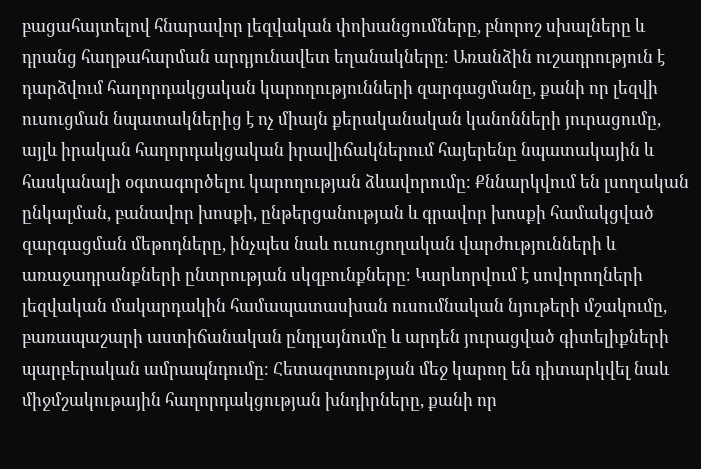բացահայտելով հնարավոր լեզվական փոխանցումները, բնորոշ սխալները և դրանց հաղթահարման արդյունավետ եղանակները։ Առանձին ուշադրություն է դարձվում հաղորդակցական կարողությունների զարգացմանը, քանի որ լեզվի ուսուցման նպատակներից է ոչ միայն քերականական կանոնների յուրացումը, այլև իրական հաղորդակցական իրավիճակներում հայերենը նպատակային և հասկանալի օգտագործելու կարողության ձևավորումը։ Քննարկվում են լսողական ընկալման, բանավոր խոսքի, ընթերցանության և գրավոր խոսքի համակցված զարգացման մեթոդները, ինչպես նաև ուսուցողական վարժությունների և առաջադրանքների ընտրության սկզբունքները։ Կարևորվում է սովորողների լեզվական մակարդակին համապատասխան ուսումնական նյութերի մշակումը, բառապաշարի աստիճանական ընդլայնումը և արդեն յուրացված գիտելիքների պարբերական ամրապնդումը։ Հետազոտության մեջ կարող են դիտարկվել նաև միջմշակութային հաղորդակցության խնդիրները, քանի որ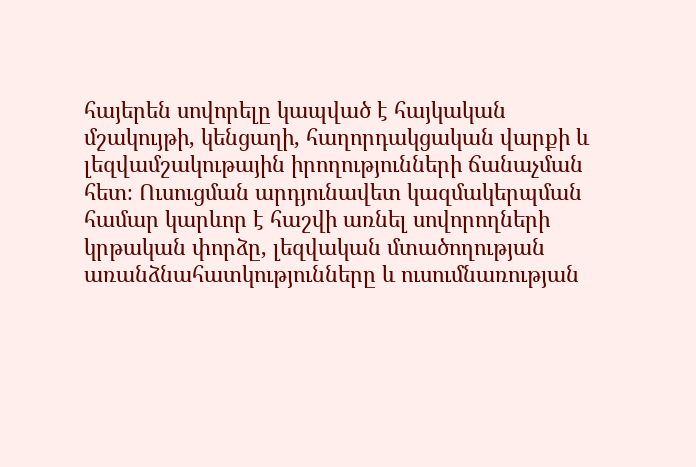հայերեն սովորելը կապված է հայկական մշակույթի, կենցաղի, հաղորդակցական վարքի և լեզվամշակութային իրողությունների ճանաչման հետ։ Ուսուցման արդյունավետ կազմակերպման համար կարևոր է հաշվի առնել սովորողների կրթական փորձը, լեզվական մտածողության առանձնահատկությունները և ուսումնառության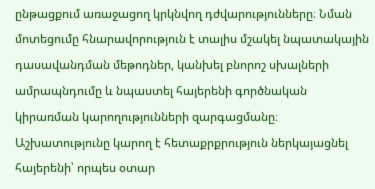ընթացքում առաջացող կրկնվող դժվարությունները։ Նման մոտեցումը հնարավորություն է տալիս մշակել նպատակային դասավանդման մեթոդներ, կանխել բնորոշ սխալների ամրապնդումը և նպաստել հայերենի գործնական կիրառման կարողությունների զարգացմանը։ Աշխատությունը կարող է հետաքրքրություն ներկայացնել հայերենի՝ որպես օտար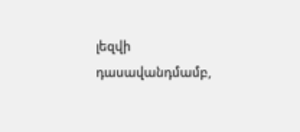լեզվի դասավանդմամբ,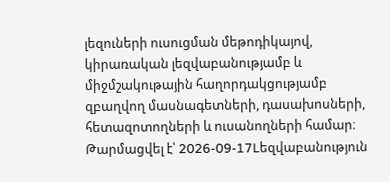լեզուների ուսուցման մեթոդիկայով, կիրառական լեզվաբանությամբ և միջմշակութային հաղորդակցությամբ զբաղվող մասնագետների, դասախոսների, հետազոտողների և ուսանողների համար։
Թարմացվել է՝ 2026-09-17Lեզվաբանություն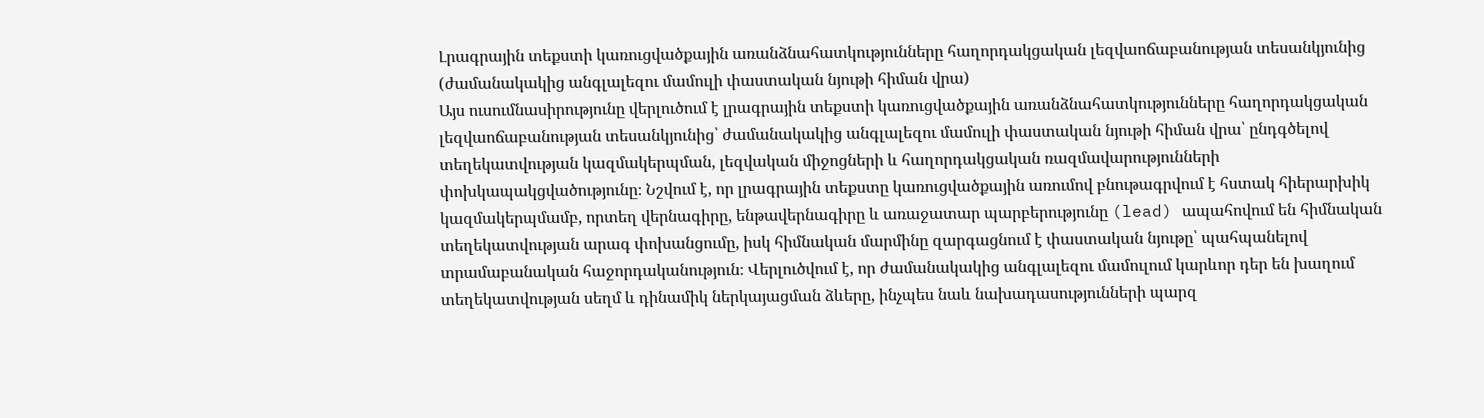Լրագրային տեքստի կառուցվածքային առանձնահատկությունները հաղորդակցական լեզվաոճաբանության տեսանկյունից (ժամանակակից անգլալեզու մամուլի փաստական նյութի հիման վրա)
Այս ուսումնասիրությունը վերլուծում է լրագրային տեքստի կառուցվածքային առանձնահատկությունները հաղորդակցական լեզվաոճաբանության տեսանկյունից՝ ժամանակակից անգլալեզու մամուլի փաստական նյութի հիման վրա՝ ընդգծելով տեղեկատվության կազմակերպման, լեզվական միջոցների և հաղորդակցական ռազմավարությունների փոխկապակցվածությունը։ Նշվում է, որ լրագրային տեքստը կառուցվածքային առումով բնութագրվում է հստակ հիերարխիկ կազմակերպմամբ, որտեղ վերնագիրը, ենթավերնագիրը և առաջատար պարբերությունը (lead) ապահովում են հիմնական տեղեկատվության արագ փոխանցումը, իսկ հիմնական մարմինը զարգացնում է փաստական նյութը՝ պահպանելով տրամաբանական հաջորդականություն։ Վերլուծվում է, որ ժամանակակից անգլալեզու մամուլում կարևոր դեր են խաղում տեղեկատվության սեղմ և դինամիկ ներկայացման ձևերը, ինչպես նաև նախադասությունների պարզ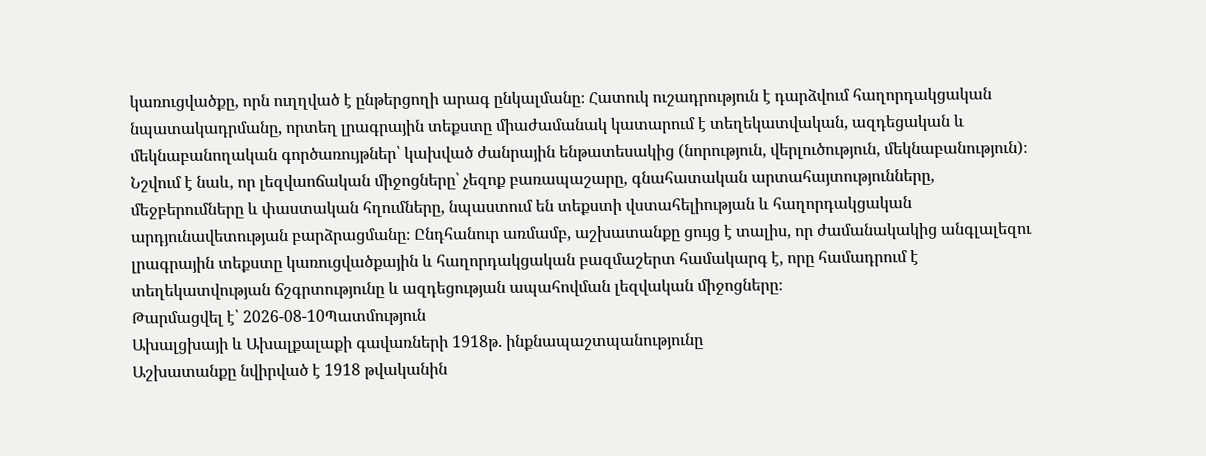կառուցվածքը, որն ուղղված է ընթերցողի արագ ընկալմանը։ Հատուկ ուշադրություն է դարձվում հաղորդակցական նպատակադրմանը, որտեղ լրագրային տեքստը միաժամանակ կատարում է տեղեկատվական, ազդեցական և մեկնաբանողական գործառույթներ՝ կախված ժանրային ենթատեսակից (նորություն, վերլուծություն, մեկնաբանություն)։ Նշվում է նաև, որ լեզվաոճական միջոցները՝ չեզոք բառապաշարը, գնահատական արտահայտությունները, մեջբերումները և փաստական հղումները, նպաստում են տեքստի վստահելիության և հաղորդակցական արդյունավետության բարձրացմանը։ Ընդհանուր առմամբ, աշխատանքը ցույց է տալիս, որ ժամանակակից անգլալեզու լրագրային տեքստը կառուցվածքային և հաղորդակցական բազմաշերտ համակարգ է, որը համադրում է տեղեկատվության ճշգրտությունը և ազդեցության ապահովման լեզվական միջոցները։
Թարմացվել է՝ 2026-08-10Պատմություն
Ախալցխայի և Ախալքալաքի գավառների 1918թ. ինքնապաշտպանությունը
Աշխատանքը նվիրված է 1918 թվականին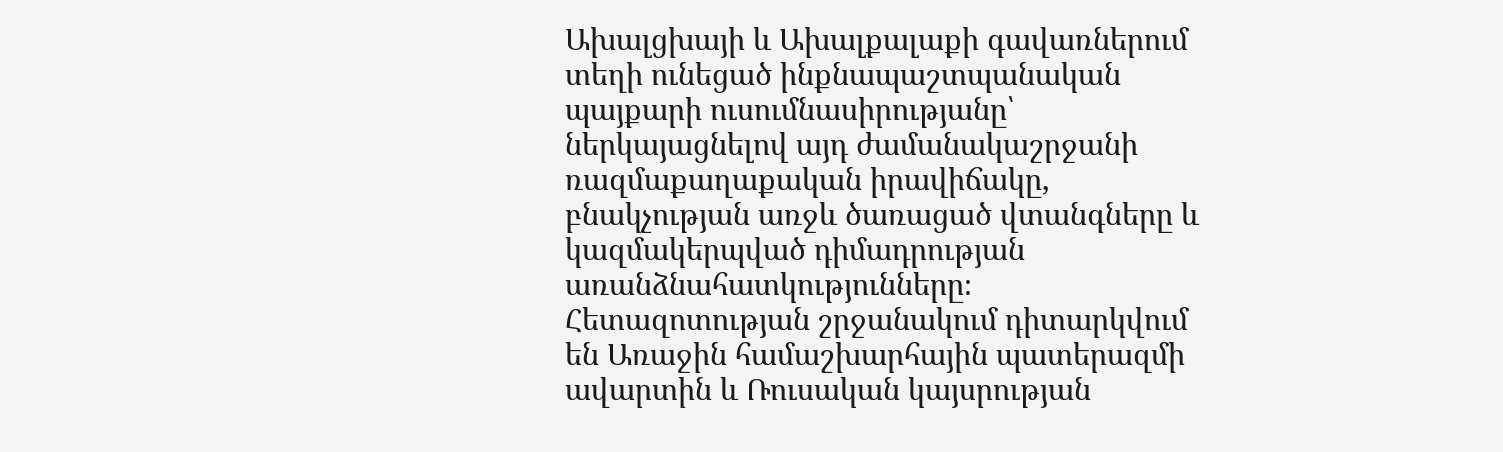Ախալցխայի և Ախալքալաքի գավառներում տեղի ունեցած ինքնապաշտպանական պայքարի ուսումնասիրությանը՝ ներկայացնելով այդ ժամանակաշրջանի ռազմաքաղաքական իրավիճակը, բնակչության առջև ծառացած վտանգները և կազմակերպված դիմադրության առանձնահատկությունները։ Հետազոտության շրջանակում դիտարկվում են Առաջին համաշխարհային պատերազմի ավարտին և Ռուսական կայսրության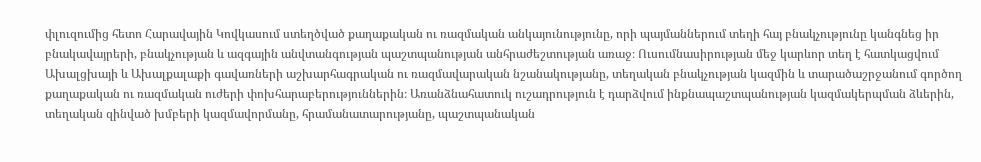փլուզումից հետո Հարավային Կովկասում ստեղծված քաղաքական ու ռազմական անկայունությունը, որի պայմաններում տեղի հայ բնակչությունը կանգնեց իր բնակավայրերի, բնակչության և ազգային անվտանգության պաշտպանության անհրաժեշտության առաջ։ Ուսումնասիրության մեջ կարևոր տեղ է հատկացվում Ախալցխայի և Ախալքալաքի գավառների աշխարհագրական ու ռազմավարական նշանակությանը, տեղական բնակչության կազմին և տարածաշրջանում գործող քաղաքական ու ռազմական ուժերի փոխհարաբերություններին։ Առանձնահատուկ ուշադրություն է դարձվում ինքնապաշտպանության կազմակերպման ձևերին, տեղական զինված խմբերի կազմավորմանը, հրամանատարությանը, պաշտպանական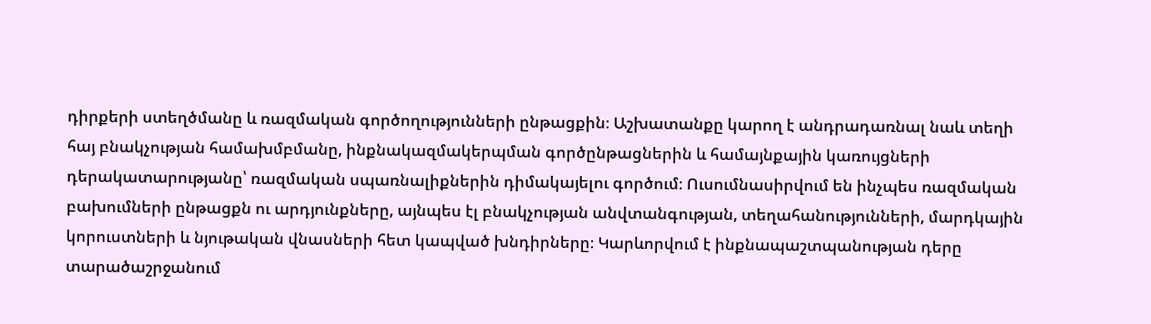դիրքերի ստեղծմանը և ռազմական գործողությունների ընթացքին։ Աշխատանքը կարող է անդրադառնալ նաև տեղի հայ բնակչության համախմբմանը, ինքնակազմակերպման գործընթացներին և համայնքային կառույցների դերակատարությանը՝ ռազմական սպառնալիքներին դիմակայելու գործում։ Ուսումնասիրվում են ինչպես ռազմական բախումների ընթացքն ու արդյունքները, այնպես էլ բնակչության անվտանգության, տեղահանությունների, մարդկային կորուստների և նյութական վնասների հետ կապված խնդիրները։ Կարևորվում է ինքնապաշտպանության դերը տարածաշրջանում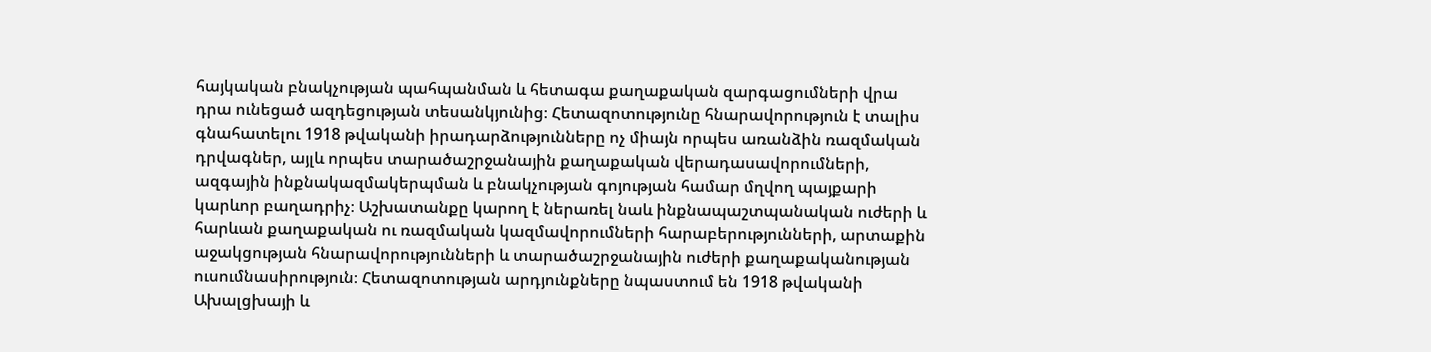հայկական բնակչության պահպանման և հետագա քաղաքական զարգացումների վրա դրա ունեցած ազդեցության տեսանկյունից։ Հետազոտությունը հնարավորություն է տալիս գնահատելու 1918 թվականի իրադարձությունները ոչ միայն որպես առանձին ռազմական դրվագներ, այլև որպես տարածաշրջանային քաղաքական վերադասավորումների, ազգային ինքնակազմակերպման և բնակչության գոյության համար մղվող պայքարի կարևոր բաղադրիչ։ Աշխատանքը կարող է ներառել նաև ինքնապաշտպանական ուժերի և հարևան քաղաքական ու ռազմական կազմավորումների հարաբերությունների, արտաքին աջակցության հնարավորությունների և տարածաշրջանային ուժերի քաղաքականության ուսումնասիրություն։ Հետազոտության արդյունքները նպաստում են 1918 թվականի Ախալցխայի և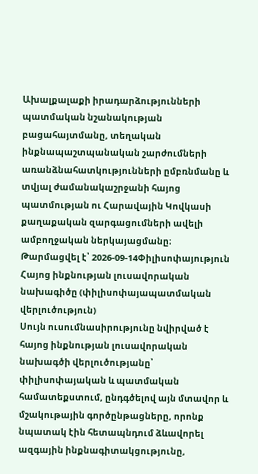Ախալքալաքի իրադարձությունների պատմական նշանակության բացահայտմանը, տեղական ինքնապաշտպանական շարժումների առանձնահատկությունների ըմբռնմանը և տվյալ ժամանակաշրջանի հայոց պատմության ու Հարավային Կովկասի քաղաքական զարգացումների ավելի ամբողջական ներկայացմանը։
Թարմացվել է՝ 2026-09-14Փիլիսոփայություն
Հայոց ինքնության լուսավորական նախագիծը (փիլիսոփայապատմական վերլուծություն)
Սույն ուսումնասիրությունը նվիրված է հայոց ինքնության լուսավորական նախագծի վերլուծությանը՝ փիլիսոփայական և պատմական համատեքստում, ընդգծելով այն մտավոր և մշակութային գործընթացները, որոնք նպատակ էին հետապնդում ձևավորել ազգային ինքնագիտակցությունը,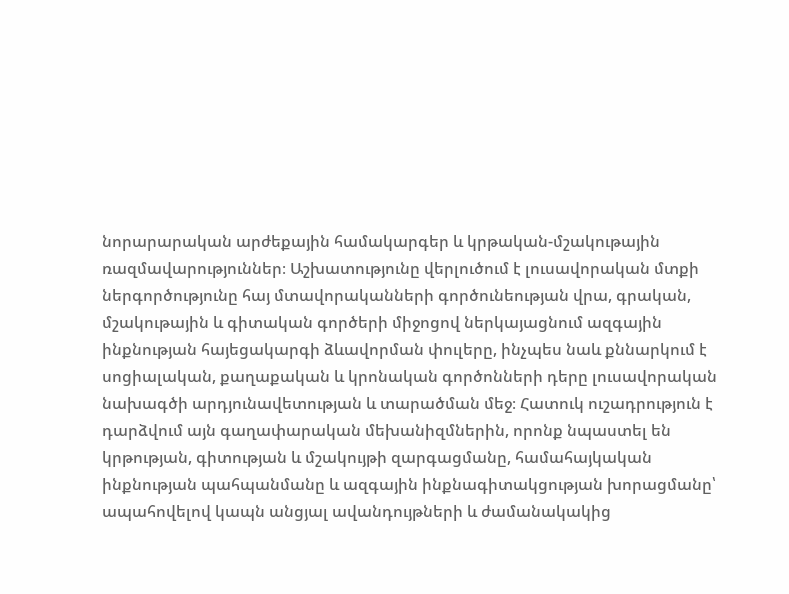նորարարական արժեքային համակարգեր և կրթական-մշակութային ռազմավարություններ։ Աշխատությունը վերլուծում է լուսավորական մտքի ներգործությունը հայ մտավորականների գործունեության վրա, գրական, մշակութային և գիտական գործերի միջոցով ներկայացնում ազգային ինքնության հայեցակարգի ձևավորման փուլերը, ինչպես նաև քննարկում է սոցիալական, քաղաքական և կրոնական գործոնների դերը լուսավորական նախագծի արդյունավետության և տարածման մեջ։ Հատուկ ուշադրություն է դարձվում այն գաղափարական մեխանիզմներին, որոնք նպաստել են կրթության, գիտության և մշակույթի զարգացմանը, համահայկական ինքնության պահպանմանը և ազգային ինքնագիտակցության խորացմանը՝ ապահովելով կապն անցյալ ավանդույթների և ժամանակակից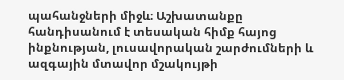պահանջների միջև։ Աշխատանքը հանդիսանում է տեսական հիմք հայոց ինքնության, լուսավորական շարժումների և ազգային մտավոր մշակույթի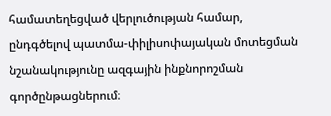համատեղեցված վերլուծության համար, ընդգծելով պատմա-փիլիսոփայական մոտեցման նշանակությունը ազգային ինքնորոշման գործընթացներում։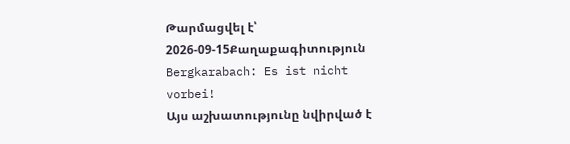Թարմացվել է՝ 2026-09-15Քաղաքագիտություն
Bergkarabach: Es ist nicht vorbei!
Այս աշխատությունը նվիրված է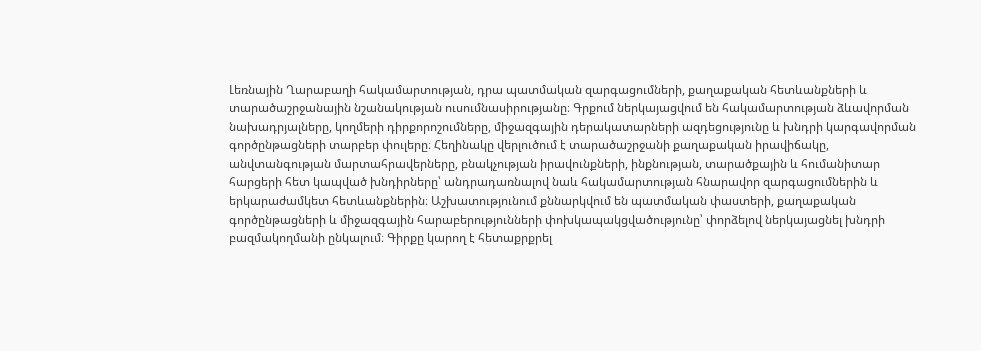Լեռնային Ղարաբաղի հակամարտության, դրա պատմական զարգացումների, քաղաքական հետևանքների և տարածաշրջանային նշանակության ուսումնասիրությանը։ Գրքում ներկայացվում են հակամարտության ձևավորման նախադրյալները, կողմերի դիրքորոշումները, միջազգային դերակատարների ազդեցությունը և խնդրի կարգավորման գործընթացների տարբեր փուլերը։ Հեղինակը վերլուծում է տարածաշրջանի քաղաքական իրավիճակը, անվտանգության մարտահրավերները, բնակչության իրավունքների, ինքնության, տարածքային և հումանիտար հարցերի հետ կապված խնդիրները՝ անդրադառնալով նաև հակամարտության հնարավոր զարգացումներին և երկարաժամկետ հետևանքներին։ Աշխատությունում քննարկվում են պատմական փաստերի, քաղաքական գործընթացների և միջազգային հարաբերությունների փոխկապակցվածությունը՝ փորձելով ներկայացնել խնդրի բազմակողմանի ընկալում։ Գիրքը կարող է հետաքրքրել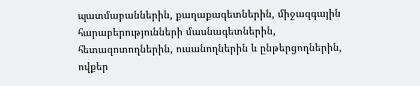պատմաբաններին, քաղաքագետներին, միջազգային հարաբերությունների մասնագետներին, հետազոտողներին, ուսանողներին և ընթերցողներին, ովքեր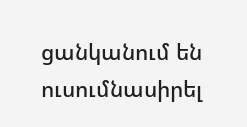ցանկանում են ուսումնասիրել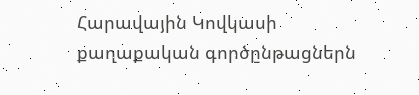Հարավային Կովկասի քաղաքական գործընթացներն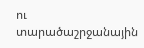ու տարածաշրջանային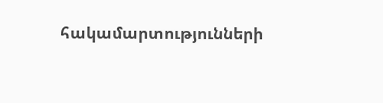հակամարտությունների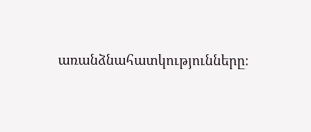առանձնահատկությունները։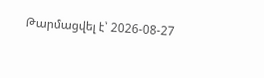Թարմացվել է՝ 2026-08-27